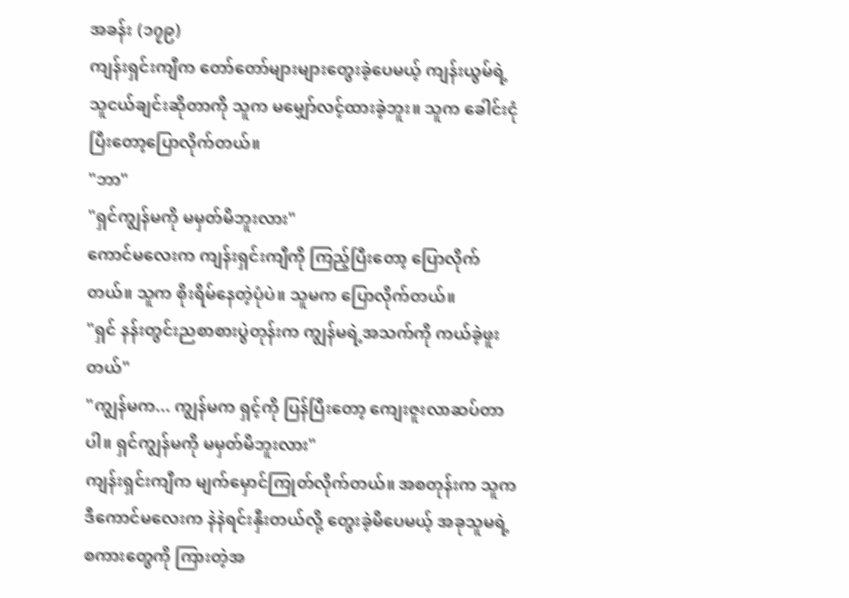အခန်း (၁၇၉)
ကျန်းရှင်းကျီက တော်တော်များများတွေးခဲ့ပေမယ့် ကျန်းယွမ်ရဲ့ သူငယ်ချင်းဆိုတာကို သူက မမျှော်လင့်ထားခဲ့ဘူး။ သူက ခေါင်းငုံပြီးတော့ပြောလိုက်တယ်။
"ဘာ"
"ရှင်ကျွန်မကို မမှတ်မိဘူးလား"
ကောင်မလေးက ကျန်းရှင်းကျီကို ကြည့်ပြီးတော့ ပြောလိုက်တယ်။ သူက စိုးရိမ်နေတဲ့ပုံပဲ။ သူမက ပြောလိုက်တယ်။
"ရှင် နန်းတွင်းညစာစားပွဲတုန်းက ကျွန်မရဲ့အသက်ကို ကယ်ခဲ့ဖူးတယ်"
"ကျွန်မက... ကျွန်မက ရှင့်ကို ပြန်ပြီးတော့ ကျေးဇူးလာဆပ်တာပါ။ ရှင်ကျွန်မကို မမှတ်မိဘူးလား"
ကျန်းရှင်းကျီက မျက်မှောင်ကြုတ်လိုက်တယ်။ အစတုန်းက သူက ဒီကောင်မလေးက နဲနဲရင်းနှီးတယ်လို့ တွေးခဲ့မိပေမယ့် အခုသူမရဲ့ စကားတွေကို ကြားတဲ့အ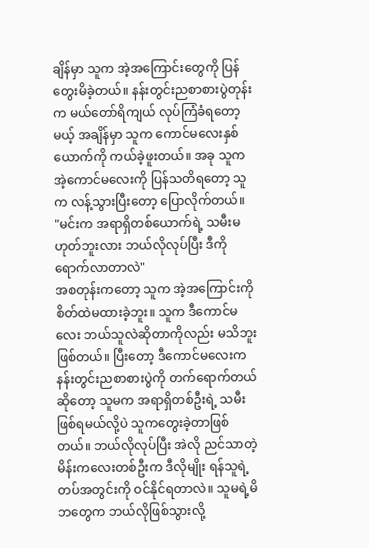ချိန်မှာ သူက အဲ့အကြောင်းတွေကို ပြန်တွေးမိခဲ့တယ်။ နန်းတွင်းညစာစားပွဲတုန်းက မယ်တော်ရိကျယ် လုပ်ကြံခံရတော့မယ့် အချိန်မှာ သူက ကောင်မလေးနှစ်ယောက်ကို ကယ်ခဲ့ဖူးတယ်။ အခု သူက အဲ့ကောင်မလေးကို ပြန်သတိရတော့ သူက လန့်သွားပြီးတော့ ပြောလိုက်တယ်။
"မင်းက အရာရှိတစ်ယောက်ရဲ့ သမီးမဟုတ်ဘူးလား ဘယ်လိုလုပ်ပြီး ဒီကိုရောက်လာတာလဲ"
အစတုန်းကတော့ သူက အဲ့အကြောင်းကို စိတ်ထဲမထားခဲ့ဘူး။ သူက ဒီကောင်မလေး ဘယ်သူလဲဆိုတာကိုလည်း မသိဘူးဖြစ်တယ်။ ပြီးတော့ ဒီကောင်မလေးက နန်းတွင်းညစာစားပွဲကို တက်ရောက်တယ်ဆိုတော့ သူမက အရာရှိတစ်ဦးရဲ့ သမီးဖြစ်ရမယ်လို့ပဲ သူကတွေးခဲ့တာဖြစ်တယ်။ ဘယ်လိုလုပ်ပြီး အဲလို ညင်သာတဲ့ မိန်းကလေးတစ်ဦးက ဒီလိုမျိုး ရန်သူရဲ့ တပ်အတွင်းကို ဝင်နိုင်ရတာလဲ။ သူမရဲ့မိဘတွေက ဘယ်လိုဖြစ်သွားလို့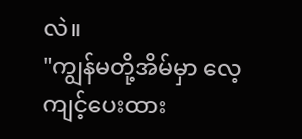လဲ။
"ကျွန်မတို့အိမ်မှာ လေ့ကျင့်ပေးထား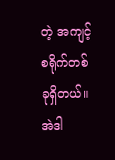တဲ့ အကျင့်စရိုက်တစ်ခုရှိတယ်။ အဲဒါ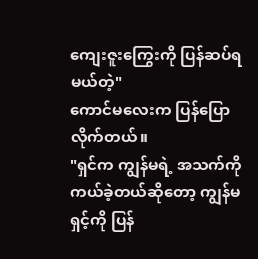ကျေးဇူးကြွေးကို ပြန်ဆပ်ရမယ်တဲ့"
ကောင်မလေးက ပြန်ပြောလိုက်တယ်။
"ရှင်က ကျွန်မရဲ့ အသက်ကို ကယ်ခဲ့တယ်ဆိုတော့ ကျွန်မရှင့်ကို ပြန်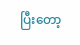ပြီးတော့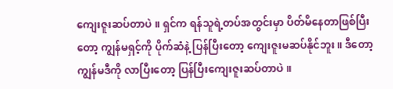ကျေးဇူးဆပ်တာပဲ။ ရှင်က ရန်သူရဲ့တပ်အတွင်းမှာ ပိတ်မိနေတာဖြစ်ပြီးတော့ ကျွန်မရှင့်ကို ပိုက်ဆံနဲ့ ပြန်ပြီးတော့ ကျေးဇူးမဆပ်နိုင်ဘူး။ ဒီတော့ ကျွန်မဒီကို လာပြီးတော့ ပြန်ပြီးကျေးဇူးဆပ်တာပဲ။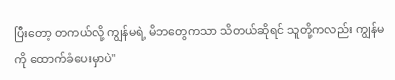ပြီးတော့ တကယ်လို့ ကျွန်မရဲ့ မိဘတွေကသာ သိတယ်ဆိုရင် သူတို့ကလည်း ကျွန်မကို ထောက်ခံပေးမှာပဲ"